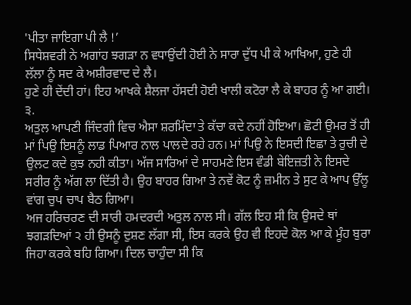'ਪੀਤਾ ਜਾਇਗਾ ਪੀ ਲੈ !’
ਸਿਧੇਸ਼ਵਰੀ ਨੇ ਅਗਾਂਹ ਝਗੜਾ ਨ ਵਧਾਉਂਦੀ ਹੋਈ ਨੇ ਸਾਰਾ ਦੁੱਧ ਪੀ ਕੇ ਆਖਿਆ, ਹੁਣੇ ਹੀ ਲੱਲਾ ਨੂੰ ਸਦ ਕੇ ਅਸ਼ੀਰਵਾਦ ਦੇ ਲੈ।
ਹੁਣੇ ਹੀ ਦੇਂਦੀ ਹਾਂ। ਇਹ ਆਖਕੇ ਸ਼ੈਲਜਾ ਹੱਸਦੀ ਹੋਈ ਖਾਲੀ ਕਟੋਰਾ ਲੈ ਕੇ ਬਾਹਰ ਨੂੰ ਆ ਗਈ।
੩.
ਅਤੁਲ ਆਪਣੀ ਜਿੰਦਗੀ ਵਿਚ ਐਸਾ ਸ਼ਰਮਿੰਦਾ ਤੇ ਕੱਚਾ ਕਦੇ ਨਹੀਂ ਹੋਇਆ। ਛੋਟੀ ਉਮਰ ਤੋਂ ਹੀ ਮਾਂ ਪਿਉ ਇਸਨੂੰ ਲਾਡ ਪਿਆਰ ਨਾਲ ਪਾਲਦੇ ਰਹੇ ਹਨ। ਮਾਂ ਪਿਉ ਨੇ ਇਸਦੀ ਇਛਾ ਤੇ ਰੁਚੀ ਦੇ ਉਲਟ ਕਦੇ ਕੁਝ ਨਹੀ ਕੀਤਾ। ਅੱਜ ਸਾਰਿਆਂ ਦੇ ਸਾਹਮਣੇ ਇਸ ਵੰਡੀ ਬੇਇਜ਼ਤੀ ਨੇ ਇਸਦੇ ਸਰੀਰ ਨੂੰ ਅੱਗ ਲਾ ਦਿੱਤੀ ਹੈ। ਉਹ ਬਾਹਰ ਗਿਆ ਤੇ ਨਵੇਂ ਕੋਟ ਨੂੰ ਜ਼ਮੀਨ ਤੇ ਸੁਟ ਕੇ ਆਪ ਉੱਲੂ ਵਾਂਗ ਚੁਪ ਚਾਪ ਬੈਠ ਗਿਆ।
ਅਜ ਹਰਿਚਰਣ ਦੀ ਸਾਰੀ ਹਮਦਰਦੀ ਅਤੁਲ ਨਾਲ ਸੀ। ਗੱਲ ਇਹ ਸੀ ਕਿ ਉਸਦੇ ਥਾਂ ਝਗੜਦਿਆਂ ੨ ਹੀ ਉਸਨੂੰ ਦੁਸ਼ਣ ਲੱਗਾ ਸੀ, ਇਸ ਕਰਕੇ ਉਹ ਵੀ ਇਹਦੇ ਕੋਲ ਆ ਕੇ ਮੂੰਹ ਬੁਰਾ ਜਿਹਾ ਕਰਕੇ ਬਹਿ ਗਿਆ। ਦਿਲ ਚਾਹੁੰਦਾ ਸੀ ਕਿ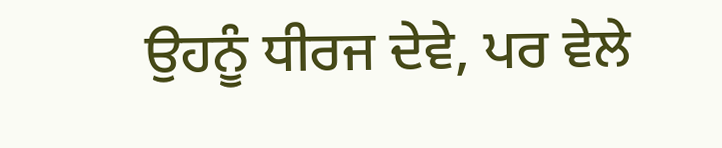ਉਹਨੂੰ ਧੀਰਜ ਦੇਵੇ, ਪਰ ਵੇਲੇ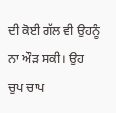ਦੀ ਕੋਈ ਗੱਲ ਵੀ ਉਹਨੂੰ ਨਾ ਔੜ ਸਕੀ। ਉਹ ਚੁਪ ਚਾਪ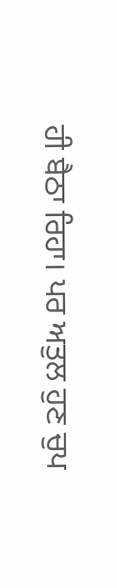ਹੀ ਬੈਠਾ ਰਿਹਾ। ਪਰ ਅਤੁਲ ਹੁਣ ਚੁਪ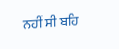ਨਹੀਂ ਸੀ ਬਹਿ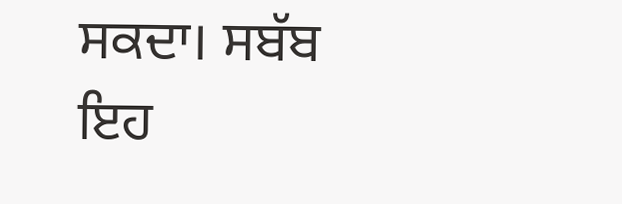ਸਕਦਾ। ਸਬੱਬ ਇਹ